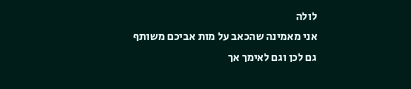לולה
אני מאמינה שהכאב על מות אביכם משותף גם לכן וגם לאימך אך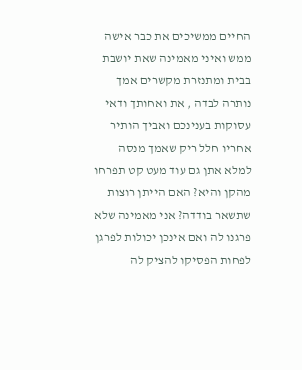החיים ממשיכים את כבר אישה ממש ואיני מאמינה שאת יושבת בבית ומתנזרת מקשרים אמך נותרה לבדה , את ואחותך ודאי עסוקות בענינכם ואביך הותיר אחריו חלל ריק שאמך מנסה למלא אתן גם עוד מעט קט תפרחו מהקן והיא? האם הייתן רוצות שתשאר בודדה? אני מאמינה שלא פרגנו לה ואם אינכן יכולות לפרגן לפחות הפסיקו להציק לה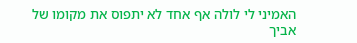האמיני לי לולה אף אחד לא יתפוס את מקומו של אביך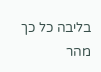בליבה כל כך מהר